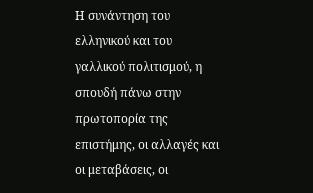Η συνάντηση του ελληνικού και του γαλλικού πολιτισμού, η σπουδή πάνω στην πρωτοπορία της επιστήμης, οι αλλαγές και οι μεταβάσεις, οι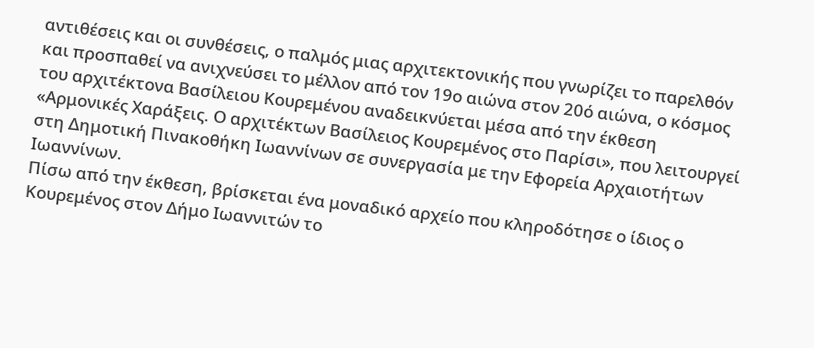αντιθέσεις και οι συνθέσεις, ο παλμός μιας αρχιτεκτονικής που γνωρίζει το παρελθόν και προσπαθεί να ανιχνεύσει το μέλλον από τον 19ο αιώνα στον 20ό αιώνα, ο κόσμος του αρχιτέκτονα Βασίλειου Κουρεμένου αναδεικνύεται μέσα από την έκθεση «Αρμονικές Χαράξεις. Ο αρχιτέκτων Βασίλειος Κουρεμένος στο Παρίσι», που λειτουργεί στη Δημοτική Πινακοθήκη Ιωαννίνων σε συνεργασία με την Εφορεία Αρχαιοτήτων Ιωαννίνων.
Πίσω από την έκθεση, βρίσκεται ένα μοναδικό αρχείο που κληροδότησε ο ίδιος ο Κουρεμένος στον Δήμο Ιωαννιτών το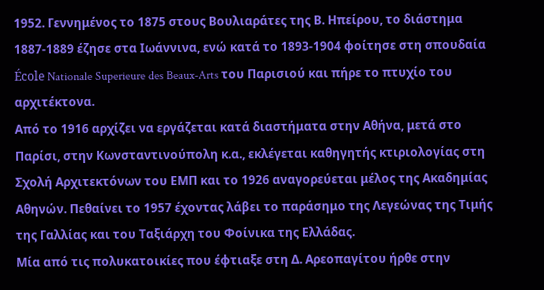1952. Γεννημένος το 1875 στους Βουλιαράτες της Β. Ηπείρου, το διάστημα 1887-1889 έζησε στα Ιωάννινα, ενώ κατά το 1893-1904 φοίτησε στη σπουδαία École Nationale Superieure des Beaux-Arts του Παρισιού και πήρε το πτυχίο του αρχιτέκτονα.
Από το 1916 αρχίζει να εργάζεται κατά διαστήματα στην Αθήνα, μετά στο Παρίσι, στην Κωνσταντινούπολη κ.α., εκλέγεται καθηγητής κτιριολογίας στη Σχολή Αρχιτεκτόνων του ΕΜΠ και το 1926 αναγορεύεται μέλος της Ακαδημίας Αθηνών. Πεθαίνει το 1957 έχοντας λάβει το παράσημο της Λεγεώνας της Τιμής της Γαλλίας και του Ταξιάρχη του Φοίνικα της Ελλάδας.
Μία από τις πολυκατοικίες που έφτιαξε στη Δ. Αρεοπαγίτου ήρθε στην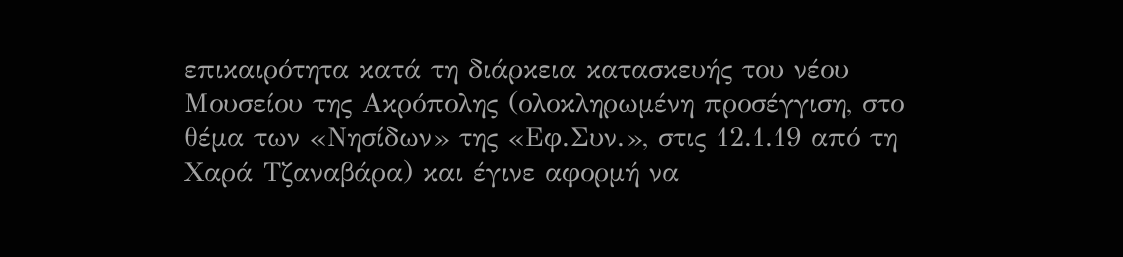επικαιρότητα κατά τη διάρκεια κατασκευής του νέου Μουσείου της Ακρόπολης (ολοκληρωμένη προσέγγιση, στο θέμα των «Νησίδων» της «Εφ.Συν.», στις 12.1.19 από τη Χαρά Τζαναβάρα) και έγινε αφορμή να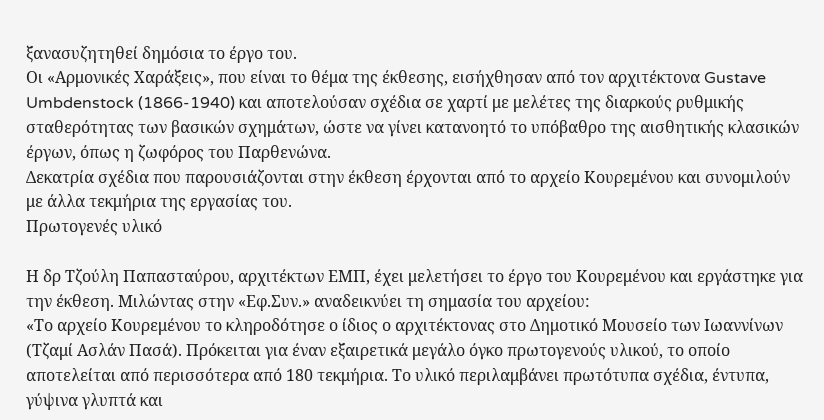ξανασυζητηθεί δημόσια το έργο του.
Οι «Αρμονικές Χαράξεις», που είναι το θέμα της έκθεσης, εισήχθησαν από τον αρχιτέκτονα Gustave Umbdenstock (1866-1940) και αποτελούσαν σχέδια σε χαρτί με μελέτες της διαρκούς ρυθμικής σταθερότητας των βασικών σχημάτων, ώστε να γίνει κατανοητό το υπόβαθρο της αισθητικής κλασικών έργων, όπως η ζωφόρος του Παρθενώνα.
Δεκατρία σχέδια που παρουσιάζονται στην έκθεση έρχονται από το αρχείο Κουρεμένου και συνομιλούν με άλλα τεκμήρια της εργασίας του.
Πρωτογενές υλικό

Η δρ Τζούλη Παπασταύρου, αρχιτέκτων ΕΜΠ, έχει μελετήσει το έργο του Κουρεμένου και εργάστηκε για την έκθεση. Μιλώντας στην «Εφ.Συν.» αναδεικνύει τη σημασία του αρχείου:
«Το αρχείο Κουρεμένου το κληροδότησε ο ίδιος ο αρχιτέκτονας στο Δημοτικό Μουσείο των Ιωαννίνων (Τζαμί Ασλάν Πασά). Πρόκειται για έναν εξαιρετικά μεγάλο όγκο πρωτογενούς υλικού, το οποίο αποτελείται από περισσότερα από 180 τεκμήρια. Το υλικό περιλαμβάνει πρωτότυπα σχέδια, έντυπα, γύψινα γλυπτά και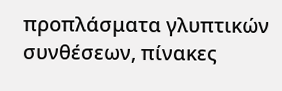προπλάσματα γλυπτικών συνθέσεων, πίνακες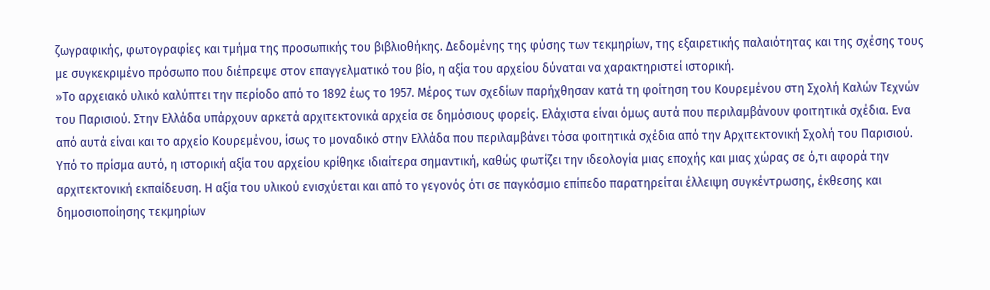ζωγραφικής, φωτογραφίες και τμήμα της προσωπικής του βιβλιοθήκης. Δεδομένης της φύσης των τεκμηρίων, της εξαιρετικής παλαιότητας και της σχέσης τους με συγκεκριμένο πρόσωπο που διέπρεψε στον επαγγελματικό του βίο, η αξία του αρχείου δύναται να χαρακτηριστεί ιστορική.
»Το αρχειακό υλικό καλύπτει την περίοδο από το 1892 έως το 1957. Μέρος των σχεδίων παρήχθησαν κατά τη φοίτηση του Κουρεμένου στη Σχολή Καλών Τεχνών του Παρισιού. Στην Ελλάδα υπάρχουν αρκετά αρχιτεκτονικά αρχεία σε δημόσιους φορείς. Ελάχιστα είναι όμως αυτά που περιλαμβάνουν φοιτητικά σχέδια. Ενα από αυτά είναι και το αρχείο Κουρεμένου, ίσως το μοναδικό στην Ελλάδα που περιλαμβάνει τόσα φοιτητικά σχέδια από την Αρχιτεκτονική Σχολή του Παρισιού. Υπό το πρίσμα αυτό, η ιστορική αξία του αρχείου κρίθηκε ιδιαίτερα σημαντική, καθώς φωτίζει την ιδεολογία μιας εποχής και μιας χώρας σε ό,τι αφορά την αρχιτεκτονική εκπαίδευση. Η αξία του υλικού ενισχύεται και από το γεγονός ότι σε παγκόσμιο επίπεδο παρατηρείται έλλειψη συγκέντρωσης, έκθεσης και δημοσιοποίησης τεκμηρίων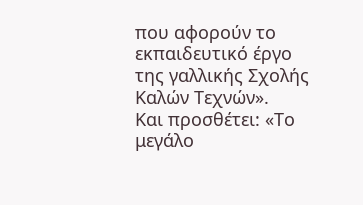που αφορούν το εκπαιδευτικό έργο της γαλλικής Σχολής Καλών Τεχνών».
Και προσθέτει: «Το μεγάλο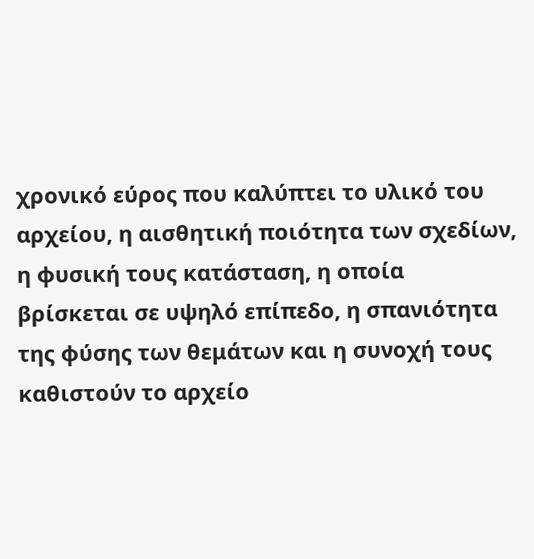χρονικό εύρος που καλύπτει το υλικό του αρχείου, η αισθητική ποιότητα των σχεδίων, η φυσική τους κατάσταση, η οποία βρίσκεται σε υψηλό επίπεδο, η σπανιότητα της φύσης των θεμάτων και η συνοχή τους καθιστούν το αρχείο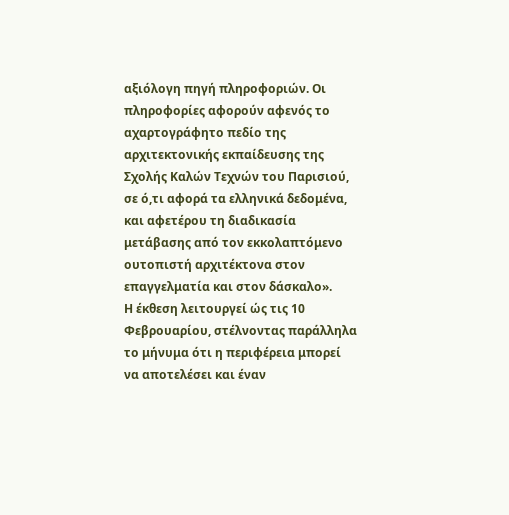αξιόλογη πηγή πληροφοριών. Οι πληροφορίες αφορούν αφενός το αχαρτογράφητο πεδίο της αρχιτεκτονικής εκπαίδευσης της Σχολής Καλών Τεχνών του Παρισιού, σε ό,τι αφορά τα ελληνικά δεδομένα, και αφετέρου τη διαδικασία μετάβασης από τον εκκολαπτόμενο ουτοπιστή αρχιτέκτονα στον επαγγελματία και στον δάσκαλο».
Η έκθεση λειτουργεί ώς τις 10 Φεβρουαρίου, στέλνοντας παράλληλα το μήνυμα ότι η περιφέρεια μπορεί να αποτελέσει και έναν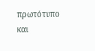πρωτότυπο και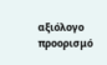αξιόλογο προορισμό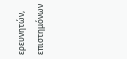ερευνητών, επιστημόνων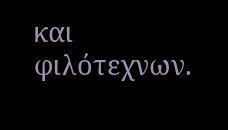και φιλότεχνων.